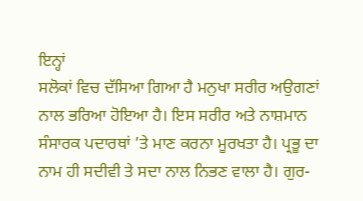ਇਨ੍ਹਾਂ
ਸਲੋਕਾਂ ਵਿਚ ਦੱਸਿਆ ਗਿਆ ਹੈ ਮਨੁਖਾ ਸਰੀਰ ਅਉਗਣਾਂ ਨਾਲ ਭਰਿਆ ਹੋਇਆ ਹੈ। ਇਸ ਸਰੀਰ ਅਤੇ ਨਾਸ਼ਮਾਨ ਸੰਸਾਰਕ ਪਦਾਰਥਾਂ ’ਤੇ ਮਾਣ ਕਰਨਾ ਮੂਰਖਤਾ ਹੈ। ਪ੍ਰਭੂ ਦਾ
ਨਾਮ ਹੀ ਸਦੀਵੀ ਤੇ ਸਦਾ ਨਾਲ ਨਿਭਣ ਵਾਲਾ ਹੈ। ਗੁਰ-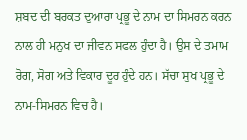ਸ਼ਬਦ ਦੀ ਬਰਕਤ ਦੁਆਰਾ ਪ੍ਰਭੂ ਦੇ ਨਾਮ ਦਾ ਸਿਮਰਨ ਕਰਨ ਨਾਲ ਹੀ ਮਨੁਖ ਦਾ ਜੀਵਨ ਸਫਲ ਹੁੰਦਾ ਹੈ। ਉਸ ਦੇ ਤਮਾਮ ਰੋਗ, ਸੋਗ ਅਤੇ ਵਿਕਾਰ ਦੂਰ ਹੁੰਦੇ ਹਨ। ਸੱਚਾ ਸੁਖ ਪ੍ਰਭੂ ਦੇ ਨਾਮ-ਸਿਮਰਨ ਵਿਚ ਹੈ।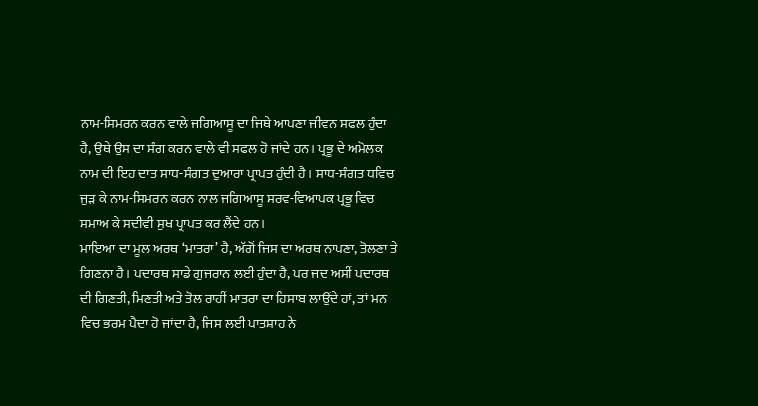ਨਾਮ-ਸਿਮਰਨ ਕਰਨ ਵਾਲੇ ਜਗਿਆਸੂ ਦਾ ਜਿਥੇ ਆਪਣਾ ਜੀਵਨ ਸਫਲ ਹੁੰਦਾ ਹੈ, ਉਥੇ ਉਸ ਦਾ ਸੰਗ ਕਰਨ ਵਾਲੇ ਵੀ ਸਫਲ ਹੋ ਜਾਂਦੇ ਹਨ। ਪ੍ਰਭੂ ਦੇ ਅਮੋਲਕ ਨਾਮ ਦੀ ਇਹ ਦਾਤ ਸਾਧ-ਸੰਗਤ ਦੁਆਰਾ ਪ੍ਰਾਪਤ ਹੁੰਦੀ ਹੈ। ਸਾਧ-ਸੰਗਤ ਧਵਿਚ ਜੁੜ ਕੇ ਨਾਮ-ਸਿਮਰਨ ਕਰਨ ਨਾਲ ਜਗਿਆਸੂ ਸਰਵ-ਵਿਆਪਕ ਪ੍ਰਭੂ ਵਿਚ ਸਮਾਅ ਕੇ ਸਦੀਵੀ ਸੁਖ ਪ੍ਰਾਪਤ ਕਰ ਲੈਂਦੇ ਹਨ।
ਮਾਇਆ ਦਾ ਮੂਲ ਅਰਥ ‘ਮਾਤਰਾ’ ਹੈ, ਅੱਗੋਂ ਜਿਸ ਦਾ ਅਰਥ ਨਾਪਣਾ, ਤੋਲਣਾ ਤੇ ਗਿਣਨਾ ਹੈ। ਪਦਾਰਥ ਸਾਡੇ ਗੁਜਰਾਨ ਲਈ ਹੁੰਦਾ ਹੈ, ਪਰ ਜਦ ਅਸੀਂ ਪਦਾਰਥ ਦੀ ਗਿਣਤੀ, ਮਿਣਤੀ ਅਤੇ ਤੋਲ ਰਾਹੀਂ ਮਾਤਰਾ ਦਾ ਹਿਸਾਬ ਲਾਉਂਦੇ ਹਾਂ, ਤਾਂ ਮਨ ਵਿਚ ਭਰਮ ਪੈਦਾ ਹੋ ਜਾਂਦਾ ਹੈ, ਜਿਸ ਲਈ ਪਾਤਸ਼ਾਹ ਨੇ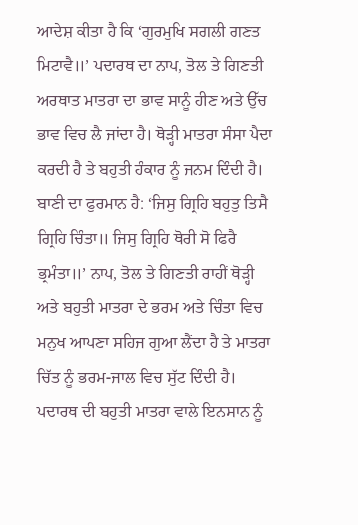ਆਦੇਸ਼ ਕੀਤਾ ਹੈ ਕਿ ‘ਗੁਰਮੁਖਿ ਸਗਲੀ ਗਣਤ ਮਿਟਾਵੈ॥’ ਪਦਾਰਥ ਦਾ ਨਾਪ, ਤੋਲ ਤੇ ਗਿਣਤੀ ਅਰਥਾਤ ਮਾਤਰਾ ਦਾ ਭਾਵ ਸਾਨੂੰ ਹੀਣ ਅਤੇ ਉੱਚ ਭਾਵ ਵਿਚ ਲੈ ਜਾਂਦਾ ਹੈ। ਥੋੜ੍ਹੀ ਮਾਤਰਾ ਸੰਸਾ ਪੈਦਾ ਕਰਦੀ ਹੈ ਤੇ ਬਹੁਤੀ ਹੰਕਾਰ ਨੂੰ ਜਨਮ ਦਿੰਦੀ ਹੈ। ਬਾਣੀ ਦਾ ਫੁਰਮਾਨ ਹੈ: ‘ਜਿਸੁ ਗ੍ਰਿਹਿ ਬਹੁਤੁ ਤਿਸੈ ਗ੍ਰਿਹਿ ਚਿੰਤਾ॥ ਜਿਸੁ ਗ੍ਰਿਹਿ ਥੋਰੀ ਸੋ ਫਿਰੈ ਭ੍ਰਮੰਤਾ॥’ ਨਾਪ, ਤੋਲ ਤੇ ਗਿਣਤੀ ਰਾਹੀਂ ਥੋੜ੍ਹੀ ਅਤੇ ਬਹੁਤੀ ਮਾਤਰਾ ਦੇ ਭਰਮ ਅਤੇ ਚਿੰਤਾ ਵਿਚ ਮਨੁਖ ਆਪਣਾ ਸਹਿਜ ਗੁਆ ਲੈਂਦਾ ਹੈ ਤੇ ਮਾਤਰਾ ਚਿੱਤ ਨੂੰ ਭਰਮ-ਜਾਲ ਵਿਚ ਸੁੱਟ ਦਿੰਦੀ ਹੈ।
ਪਦਾਰਥ ਦੀ ਬਹੁਤੀ ਮਾਤਰਾ ਵਾਲੇ ਇਨਸਾਨ ਨੂੰ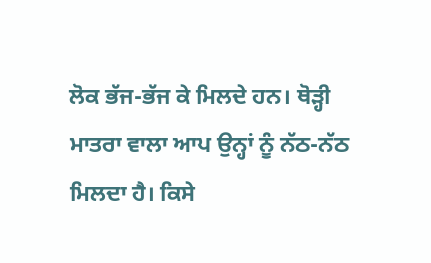ਲੋਕ ਭੱਜ-ਭੱਜ ਕੇ ਮਿਲਦੇ ਹਨ। ਥੋੜ੍ਹੀ ਮਾਤਰਾ ਵਾਲਾ ਆਪ ਉਨ੍ਹਾਂ ਨੂੰ ਨੱਠ-ਨੱਠ ਮਿਲਦਾ ਹੈ। ਕਿਸੇ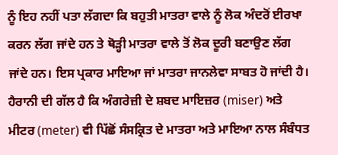ਨੂੰ ਇਹ ਨਹੀਂ ਪਤਾ ਲੱਗਦਾ ਕਿ ਬਹੁਤੀ ਮਾਤਰਾ ਵਾਲੇ ਨੂੰ ਲੋਕ ਅੰਦਰੋਂ ਈਰਖਾ ਕਰਨ ਲੱਗ ਜਾਂਦੇ ਹਨ ਤੇ ਥੋੜ੍ਹੀ ਮਾਤਰਾ ਵਾਲੇ ਤੋਂ ਲੋਕ ਦੂਰੀ ਬਣਾਉਣ ਲੱਗ ਜਾਂਦੇ ਹਨ। ਇਸ ਪ੍ਰਕਾਰ ਮਾਇਆ ਜਾਂ ਮਾਤਰਾ ਜਾਨਲੇਵਾ ਸਾਬਤ ਹੋ ਜਾਂਦੀ ਹੈ।
ਹੈਰਾਨੀ ਦੀ ਗੱਲ ਹੈ ਕਿ ਅੰਗਰੇਜ਼ੀ ਦੇ ਸ਼ਬਦ ਮਾਇਜ਼ਰ (miser) ਅਤੇ ਮੀਟਰ (meter) ਵੀ ਪਿੱਛੋਂ ਸੰਸਕ੍ਰਿਤ ਦੇ ਮਾਤਰਾ ਅਤੇ ਮਾਇਆ ਨਾਲ ਸੰਬੰਧਤ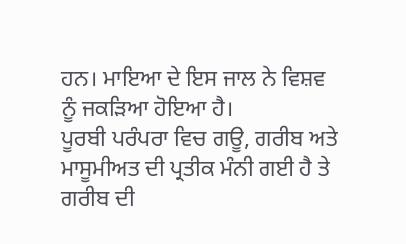ਹਨ। ਮਾਇਆ ਦੇ ਇਸ ਜਾਲ ਨੇ ਵਿਸ਼ਵ ਨੂੰ ਜਕੜਿਆ ਹੋਇਆ ਹੈ।
ਪੂਰਬੀ ਪਰੰਪਰਾ ਵਿਚ ਗਊ, ਗਰੀਬ ਅਤੇ ਮਾਸੂਮੀਅਤ ਦੀ ਪ੍ਰਤੀਕ ਮੰਨੀ ਗਈ ਹੈ ਤੇ ਗਰੀਬ ਦੀ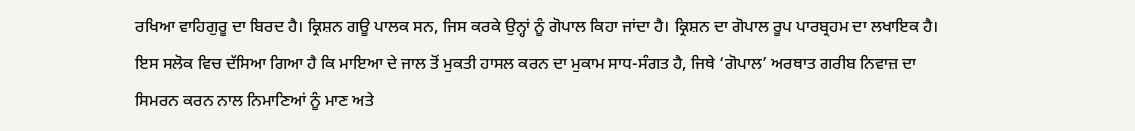ਰਖਿਆ ਵਾਹਿਗੁਰੂ ਦਾ ਬਿਰਦ ਹੈ। ਕ੍ਰਿਸ਼ਨ ਗਊ ਪਾਲਕ ਸਨ, ਜਿਸ ਕਰਕੇ ਉਨ੍ਹਾਂ ਨੂੰ ਗੋਪਾਲ ਕਿਹਾ ਜਾਂਦਾ ਹੈ। ਕ੍ਰਿਸ਼ਨ ਦਾ ਗੋਪਾਲ ਰੂਪ ਪਾਰਬ੍ਰਹਮ ਦਾ ਲਖਾਇਕ ਹੈ। ਇਸ ਸਲੋਕ ਵਿਚ ਦੱਸਿਆ ਗਿਆ ਹੈ ਕਿ ਮਾਇਆ ਦੇ ਜਾਲ ਤੋਂ ਮੁਕਤੀ ਹਾਸਲ ਕਰਨ ਦਾ ਮੁਕਾਮ ਸਾਧ-ਸੰਗਤ ਹੈ, ਜਿਥੇ ‘ਗੋਪਾਲ’ ਅਰਥਾਤ ਗਰੀਬ ਨਿਵਾਜ਼ ਦਾ ਸਿਮਰਨ ਕਰਨ ਨਾਲ ਨਿਮਾਣਿਆਂ ਨੂੰ ਮਾਣ ਅਤੇ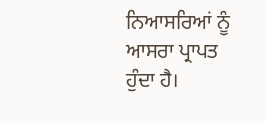ਨਿਆਸਰਿਆਂ ਨੂੰ ਆਸਰਾ ਪ੍ਰਾਪਤ ਹੁੰਦਾ ਹੈ।